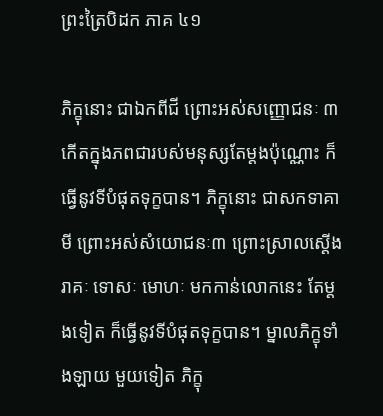ព្រះត្រៃបិដក ភាគ ៤១

ភិក្ខុនោះ ជាឯកពីជី ព្រោះអស់សញ្ញោជនៈ ៣ កើតក្នុងភពជារបស់មនុស្សតែម្ដងប៉ុណ្ណោះ ក៏ធ្វើនូវទីបំផុតទុក្ខបាន។ ភិក្ខុនោះ ជាសកទាគាមី ព្រោះអស់សំយោជនៈ៣ ព្រោះស្រាលស្ដើងរាគៈ ទោសៈ មោហៈ មកកាន់លោកនេះ តែម្ដងទៀត ក៏ធ្វើនូវទីបំផុតទុក្ខបាន។ ម្នាលភិក្ខុទាំងឡាយ មួយទៀត ភិក្ខុ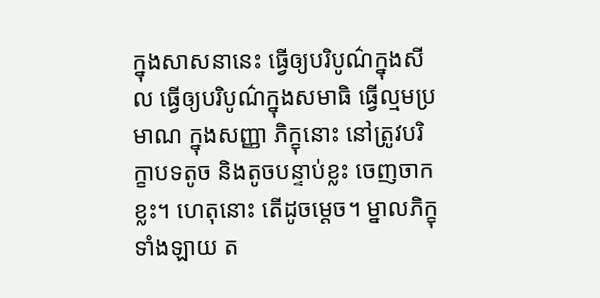ក្នុងសាសនានេះ ធ្វើឲ្យបរិបូណ៌ក្នុងសីល ធ្វើឲ្យបរិបូណ៌ក្នុងសមាធិ ធ្វើល្មមប្រមាណ ក្នុងសញ្ញា ភិក្ខុនោះ នៅត្រូវបរិក្ខាបទតូច និងតូចបន្ទាប់ខ្លះ ចេញចាកខ្លះ។ ហេតុនោះ តើដូចម្ដេច។ ម្នាលភិក្ខុទាំងឡាយ ត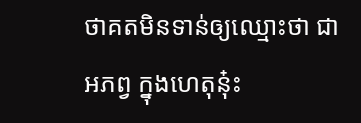ថាគតមិនទាន់ឲ្យឈ្មោះថា ជា អភព្វ ក្នុងហេតុនុ៎ះ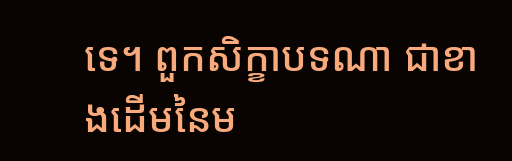ទេ។ ពួកសិក្ខាបទណា ជាខាងដើមនៃម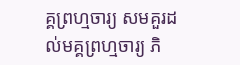គ្គព្រហ្មចារ្យ សមគួរដល់មគ្គព្រហ្មចារ្យ ភិ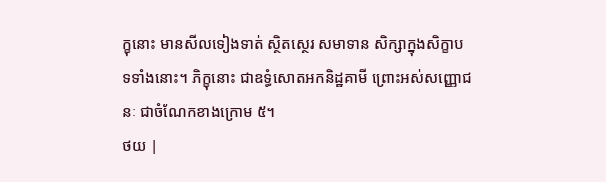ក្ខុនោះ មានសីលទៀងទាត់ ស្ថិតស្ថេរ សមាទាន សិក្សាក្នុងសិក្ខាបទទាំងនោះ។ ភិក្ខុនោះ ជាឧទ្ធំសោតអកនិដ្ឋគាមី ព្រោះអស់សញ្ញោជនៈ ជាចំណែកខាងក្រោម ៥។
ថយ |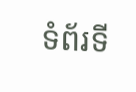ទំព័រទី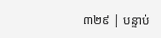៣២៩ | បន្ទាប់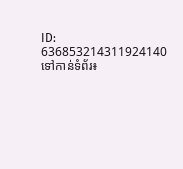ID: 636853214311924140
ទៅកាន់ទំព័រ៖